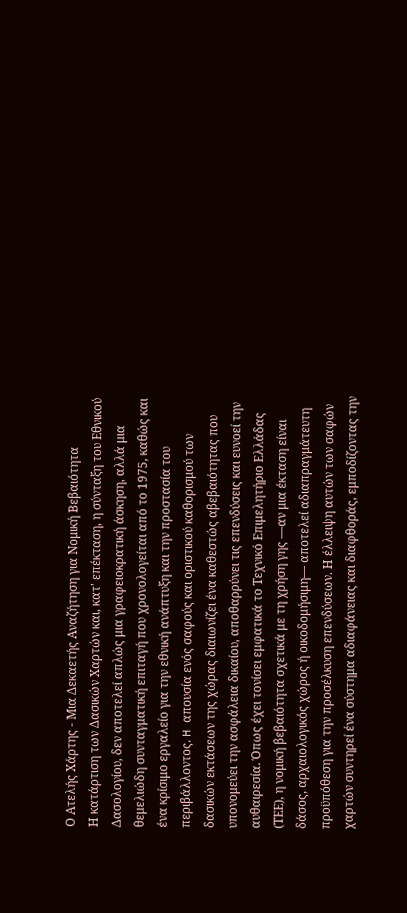Ο Ατελής Χάρτης - Μια Δεκαετής Αναζήτηση για Νομική Βεβαιότητα
Η κατάρτιση των Δασικών Χαρτών και, κατ' επέκταση, η σύνταξη του Εθνικού Δασολογίου, δεν αποτελεί απλώς μια γραφειοκρατική άσκηση, αλλά μια θεμελιώδη συνταγματική επιταγή που χρονολογείται από το 1975, καθώς και ένα κρίσιμο εργαλείο για την εθνική ανάπτυξη και την προστασία του περιβάλλοντος. H απουσία ενός σαφούς και οριστικού καθορισμού των δασικών εκτάσεων της χώρας διαιωνίζει ένα καθεστώς αβεβαιότητας που υπονομεύει την ασφάλεια δικαίου, αποθαρρύνει τις επενδύσεις και ευνοεί την αυθαιρεσία. Όπως έχει τονίσει εμφατικά το Τεχνικό Επιμελητήριο Ελλάδας (ΤΕΕ), η νομική βεβαιότητα σχετικά με τη χρήση γης —αν μια έκταση είναι δάσος, αρχαιολογικός χώρος ή οικοδομήσιμη— αποτελεί αδιαπραγμάτευτη προϋπόθεση για την προσέλκυση επενδύσεων. Η έλλειψη αυτών των σαφών χαρτών συντηρεί ένα σύστημα αδιαφάνειας και διαφθοράς, εμποδίζοντας την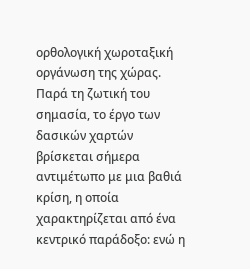ορθολογική χωροταξική οργάνωση της χώρας. Παρά τη ζωτική του σημασία, το έργο των δασικών χαρτών βρίσκεται σήμερα αντιμέτωπο με μια βαθιά κρίση, η οποία χαρακτηρίζεται από ένα κεντρικό παράδοξο: ενώ η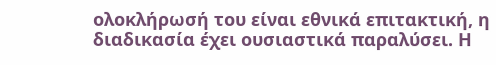ολοκλήρωσή του είναι εθνικά επιτακτική, η διαδικασία έχει ουσιαστικά παραλύσει. Η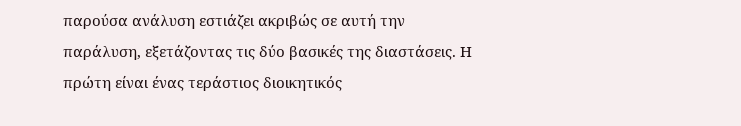παρούσα ανάλυση εστιάζει ακριβώς σε αυτή την παράλυση, εξετάζοντας τις δύο βασικές της διαστάσεις. Η πρώτη είναι ένας τεράστιος διοικητικός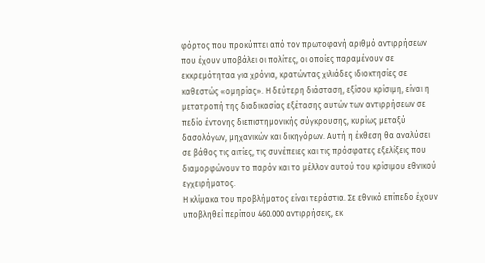φόρτος που προκύπτει από τον πρωτοφανή αριθμό αντιρρήσεων που έχουν υποβάλει οι πολίτες, οι οποίες παραμένουν σε εκκρεμότηταα για χρόνια, κρατώντας χιλιάδες ιδιοκτησίες σε καθεστώς «ομηρίας». Η δεύτερη διάσταση, εξίσου κρίσιμη, είναι η μετατροπή της διαδικασίας εξέτασης αυτών των αντιρρήσεων σε πεδίο έντονης διεπιστημονικής σύγκρουσης, κυρίως μεταξύ δασολόγων, μηχανικών και δικηγόρων. Αυτή η έκθεση θα αναλύσει σε βάθος τις αιτίες, τις συνέπειες και τις πρόσφατες εξελίξεις που διαμορφώνουν το παρόν και το μέλλον αυτού του κρίσιμου εθνικού εγχειρήματος.
Η κλίμακα του προβλήματος είναι τεράστια. Σε εθνικό επίπεδο έχουν υποβληθεί περίπου 460.000 αντιρρήσεις, εκ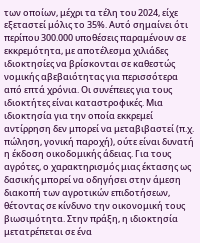των οποίων, μέχρι τα τέλη του 2024, είχε εξεταστεί μόλις το 35%. Αυτό σημαίνει ότι περίπου 300.000 υποθέσεις παραμένουν σε εκκρεμότητα, με αποτέλεσμα χιλιάδες ιδιοκτησίες να βρίσκονται σε καθεστώς νομικής αβεβαιότητας για περισσότερα από επτά χρόνια. Οι συνέπειες για τους ιδιοκτήτες είναι καταστροφικές. Μια ιδιοκτησία για την οποία εκκρεμεί αντίρρηση δεν μπορεί να μεταβιβαστεί (π.χ. πώληση, γονική παροχή), ούτε είναι δυνατή η έκδοση οικοδομικής άδειας. Για τους αγρότες, ο χαρακτηρισμός μιας έκτασης ως δασικής μπορεί να οδηγήσει στην άμεση διακοπή των αγροτικών επιδοτήσεων, θέτοντας σε κίνδυνο την οικονομική τους βιωσιμότητα. Στην πράξη, η ιδιοκτησία μετατρέπεται σε ένα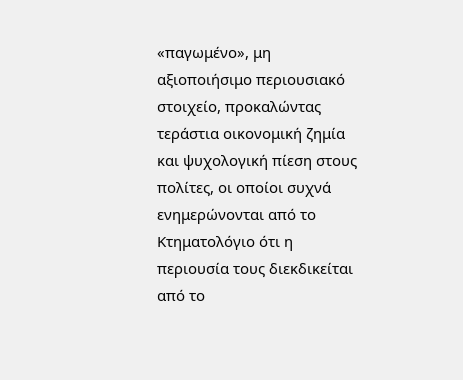«παγωμένο», μη αξιοποιήσιμο περιουσιακό στοιχείο, προκαλώντας τεράστια οικονομική ζημία και ψυχολογική πίεση στους πολίτες, οι οποίοι συχνά ενημερώνονται από το Κτηματολόγιο ότι η περιουσία τους διεκδικείται από το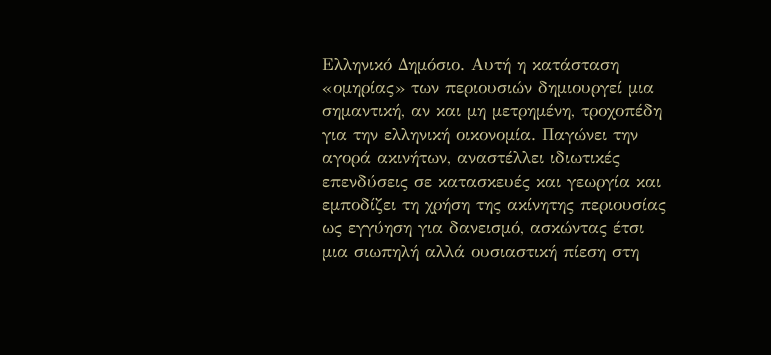Ελληνικό Δημόσιο. Αυτή η κατάσταση «ομηρίας» των περιουσιών δημιουργεί μια σημαντική, αν και μη μετρημένη, τροχοπέδη για την ελληνική οικονομία. Παγώνει την αγορά ακινήτων, αναστέλλει ιδιωτικές επενδύσεις σε κατασκευές και γεωργία και εμποδίζει τη χρήση της ακίνητης περιουσίας ως εγγύηση για δανεισμό, ασκώντας έτσι μια σιωπηλή αλλά ουσιαστική πίεση στη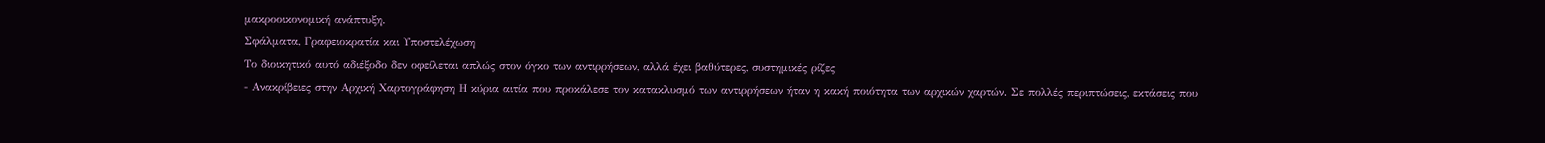μακροοικονομική ανάπτυξη.
Σφάλματα, Γραφειοκρατία και Υποστελέχωση
Το διοικητικό αυτό αδιέξοδο δεν οφείλεται απλώς στον όγκο των αντιρρήσεων, αλλά έχει βαθύτερες, συστημικές ρίζες
- Ανακρίβειες στην Αρχική Χαρτογράφηση Η κύρια αιτία που προκάλεσε τον κατακλυσμό των αντιρρήσεων ήταν η κακή ποιότητα των αρχικών χαρτών. Σε πολλές περιπτώσεις, εκτάσεις που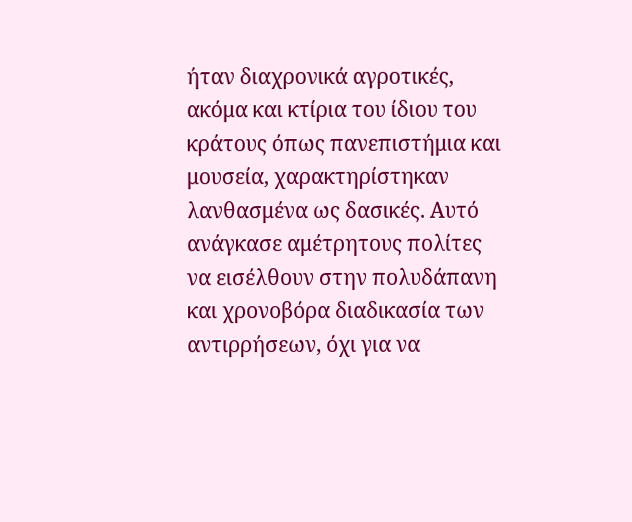ήταν διαχρονικά αγροτικές, ακόμα και κτίρια του ίδιου του κράτους όπως πανεπιστήμια και μουσεία, χαρακτηρίστηκαν λανθασμένα ως δασικές. Αυτό ανάγκασε αμέτρητους πολίτες να εισέλθουν στην πολυδάπανη και χρονοβόρα διαδικασία των αντιρρήσεων, όχι για να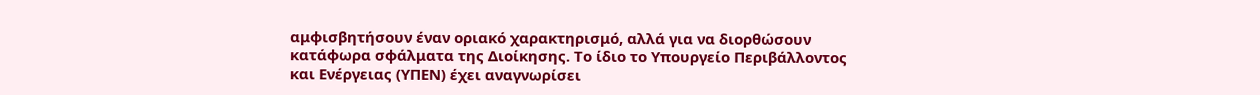αμφισβητήσουν έναν οριακό χαρακτηρισμό, αλλά για να διορθώσουν κατάφωρα σφάλματα της Διοίκησης. Το ίδιο το Υπουργείο Περιβάλλοντος και Ενέργειας (ΥΠΕΝ) έχει αναγνωρίσει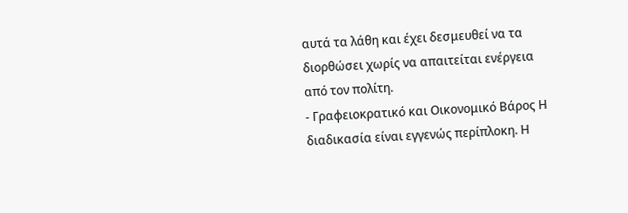αυτά τα λάθη και έχει δεσμευθεί να τα διορθώσει χωρίς να απαιτείται ενέργεια από τον πολίτη.
- Γραφειοκρατικό και Οικονομικό Βάρος Η διαδικασία είναι εγγενώς περίπλοκη. Η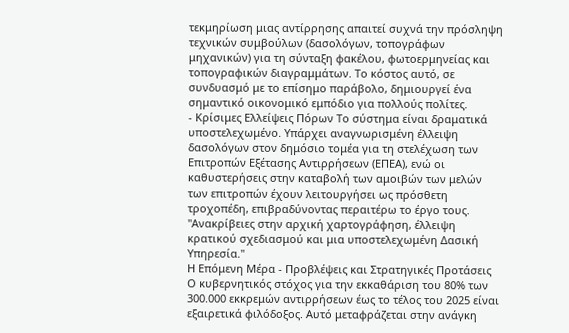τεκμηρίωση μιας αντίρρησης απαιτεί συχνά την πρόσληψη τεχνικών συμβούλων (δασολόγων, τοπογράφων μηχανικών) για τη σύνταξη φακέλου, φωτοερμηνείας και τοπογραφικών διαγραμμάτων. Το κόστος αυτό, σε συνδυασμό με το επίσημο παράβολο, δημιουργεί ένα σημαντικό οικονομικό εμπόδιο για πολλούς πολίτες.
- Κρίσιμες Ελλείψεις Πόρων Το σύστημα είναι δραματικά υποστελεχωμένο. Υπάρχει αναγνωρισμένη έλλειψη δασολόγων στον δημόσιο τομέα για τη στελέχωση των Επιτροπών Εξέτασης Αντιρρήσεων (ΕΠΕΑ), ενώ οι καθυστερήσεις στην καταβολή των αμοιβών των μελών των επιτροπών έχουν λειτουργήσει ως πρόσθετη τροχοπέδη, επιβραδύνοντας περαιτέρω το έργο τους.
"Ανακρίβειες στην αρχική χαρτογράφηση, έλλειψη κρατικού σχεδιασμού και μια υποστελεχωμένη Δασική Υπηρεσία."
Η Επόμενη Μέρα - Προβλέψεις και Στρατηγικές Προτάσεις
Ο κυβερνητικός στόχος για την εκκαθάριση του 80% των 300.000 εκκρεμών αντιρρήσεων έως το τέλος του 2025 είναι εξαιρετικά φιλόδοξος. Αυτό μεταφράζεται στην ανάγκη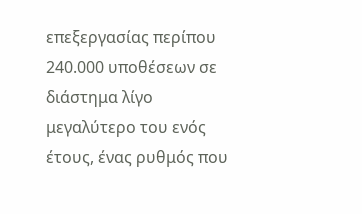επεξεργασίας περίπου 240.000 υποθέσεων σε διάστημα λίγο μεγαλύτερο του ενός έτους, ένας ρυθμός που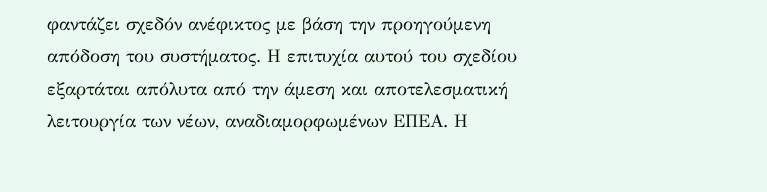φαντάζει σχεδόν ανέφικτος με βάση την προηγούμενη απόδοση του συστήματος. Η επιτυχία αυτού του σχεδίου εξαρτάται απόλυτα από την άμεση και αποτελεσματική λειτουργία των νέων, αναδιαμορφωμένων ΕΠΕΑ. Η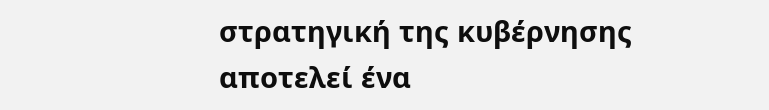στρατηγική της κυβέρνησης αποτελεί ένα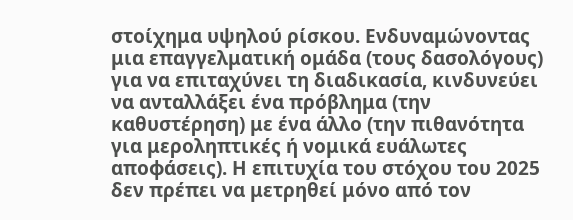στοίχημα υψηλού ρίσκου. Ενδυναμώνοντας μια επαγγελματική ομάδα (τους δασολόγους) για να επιταχύνει τη διαδικασία, κινδυνεύει να ανταλλάξει ένα πρόβλημα (την καθυστέρηση) με ένα άλλο (την πιθανότητα για μεροληπτικές ή νομικά ευάλωτες αποφάσεις). Η επιτυχία του στόχου του 2025 δεν πρέπει να μετρηθεί μόνο από τον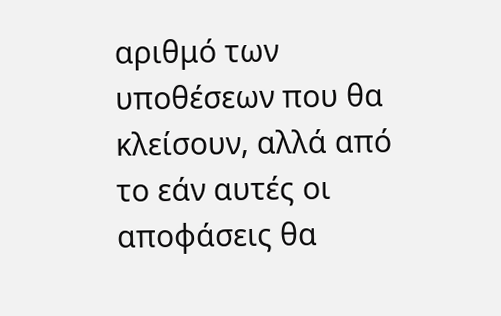αριθμό των υποθέσεων που θα κλείσουν, αλλά από το εάν αυτές οι αποφάσεις θα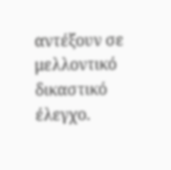αντέξουν σε μελλοντικό δικαστικό έλεγχο.